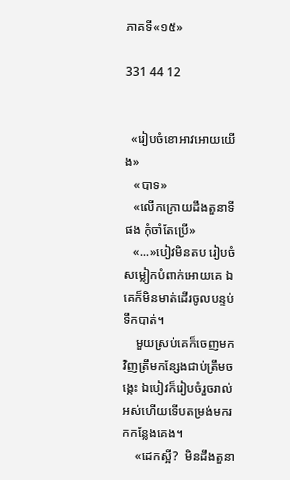ភាគទី«១៥»

331 44 12


  «រៀបចំខោអាវអោយយើង»
   «បាទ»
   «លើកក្រោយដឹងតួនាទីផង កុំចាំតែប្រើ»
   «...»បៀវមិនតប រៀបចំសម្លៀកបំពាក់អោយគេ ឯគេក៏មិនមាត់ដើរចូលបន្ទប់ទឹកបាត់។
    មួយស្រប់គេក៏ចេញមកវិញត្រឹមកន្សែងជាប់ត្រឹមចង្កេះ ឯបៀវក៏រៀបចំរួចរាល់អស់ហើយទើបតម្រង់មករកកន្លែងគេង។
    «ដេកស្អី?  មិនដឹងតួនា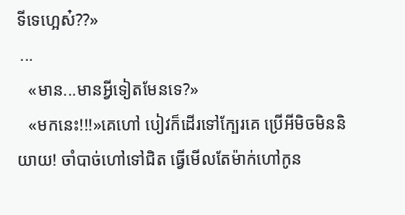ទីទេហ្អេស៎??»
 ...
   «មាន...មានអ្វីទៀតមែនទេ?»
   «មកនេះ!!!»គេហៅ បៀវក៏ដើរទៅក្បែរគេ ប្រើអីមិចមិននិយាយ! ចាំបាច់ហៅទៅជិត ធ្វើមើលតែម៉ាក់ហៅកូន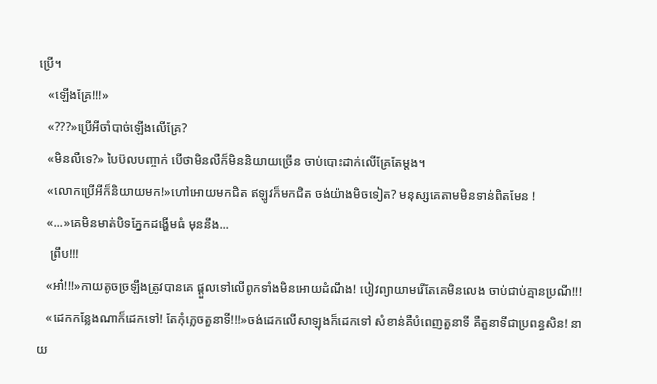ប្រើ។
   «ឡើងគ្រែ!!!»
   «???»ប្រើអីចាំបាច់ឡើងលើគ្រែ?
   «មិនលឺទេ?» បៃប៊លបញ្ចាក់ បើថាមិនលឺក៏មិននិយាយច្រើន ចាប់បោះដាក់លើគ្រែតែម្តង។
   «លោកប្រើអីក៏និយាយមក!»ហៅអោយមកជិត ឥឡូវក៏មកជិត ចង់យ៉ាងមិចទៀត? មនុស្សគេតាមមិនទាន់ពិតមែន !
   «...»គេមិនមាត់បិទភ្នែកដង្ហើមធំ មុននឹង...
    ព្រឹប!!!
   «អា៎!!!»កាយតូចច្រឡឹងត្រូវបានគេ ផ្តួលទៅលើពូកទាំងមិនអោយដំណឹង! បៀវព្យាយាមរើតែគេមិនលេង ចាប់ជាប់គ្មានប្រណី!!!
   «ដេកកន្លែងណាក៏ដេកទៅ! តែកុំភ្លេចតួនាទី!!!»ចង់ដេកលើសាឡុងក៏ដេកទៅ សំខាន់គឺបំពេញតួនាទី គឺតួនាទីជាប្រពន្ធសិន! នាយ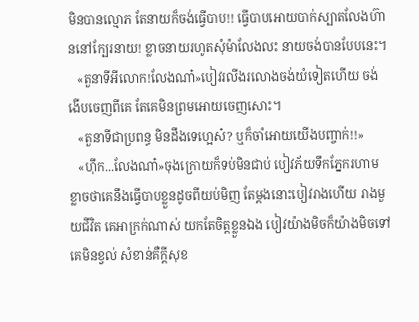មិនបានល្មោភ តែនាយក៏ចង់ធ្វើបាប!! ធ្វើបាបអោយបាក់ស្បាតលែងហ៊ាននៅក្បែរនាយ! ខ្លាចនាយរហូតសុំម៉ាលែងលះ នាយចង់បានបែបនេះ។
   «តួនាទីអីលោក!លែងណា៎»បៀវរលីងរលោងចង់យំទៀតហើយ ចង់ងើបចេញពីគេ តែគេមិនព្រមអោយចេញសោះ។
   «តួនាទីជាប្រពន្ធ មិនដឹងទេហ្អេស៎? ឬក៏ចាំអោយយើងបញ្ចាក់!!»
   «ហ៊ឹក...លែងណា៎»ចុងក្រោយក៏ទប់មិនជាប់ បៀវភ័យទឹកភ្នែករហាម ខ្លាចថាគេនឹងធ្វើបាបខ្លួនដូចពីយប់មិញ តែម្តងនោះបៀវរាងហើយ រាងមួយជីវិត គេអាក្រក់ណាស់ យកតែចិត្តខ្លួនឯង បៀវយ៉ាងមិចក៏យ៉ាងមិចទៅគេមិនខ្វល់ សំខាន់គឺក្តីសុខ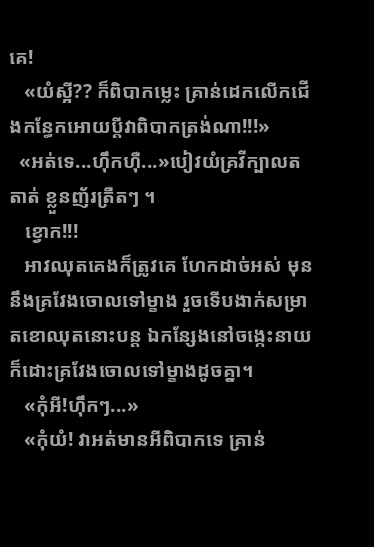គេ!
   «យំស្អី?? ក៏ពិបាកម្លេះ គ្រាន់ដេកលើកជើងកន្ធែកអោយប្តីវាពិបាកត្រង់ណា!!!»
  «អត់ទេ...ហ៊ឹកហ៊ឺ...»បៀវយំគ្រវីក្បាលតតាត់ ខ្លួនញ័រត្រឺតៗ ។
   ខ្វោក!!!
   អាវឈុតគេងក៏ត្រូវគេ ហែកដាច់អស់ មុននឹងគ្រវែងចោលទៅម្ខាង រួចទើបងាក់សម្រាតខោឈុតនោះបន្ត ឯកន្សែងនៅចង្កេះនាយក៏ដោះគ្រវែងចោលទៅម្ខាងដូចគ្នា។
   «កុំអី!ហ៊ឹកៗ...»
   «កុំយំ! វាអត់មានអីពិបាកទេ គ្រាន់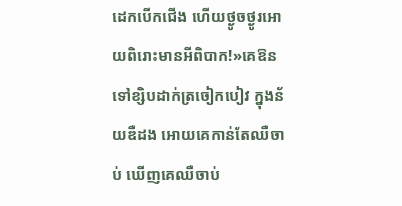ដេកបើកជើង ហើយថ្ងូចថ្ងូរអោយពិរោះមានអីពិបាក!»គេឱនទៅខ្សិបដាក់ត្រចៀកបៀវ ក្នុងន័យឌឺដង អោយគេកាន់តែឈឺចាប់ ឃើញគេឈឺចាប់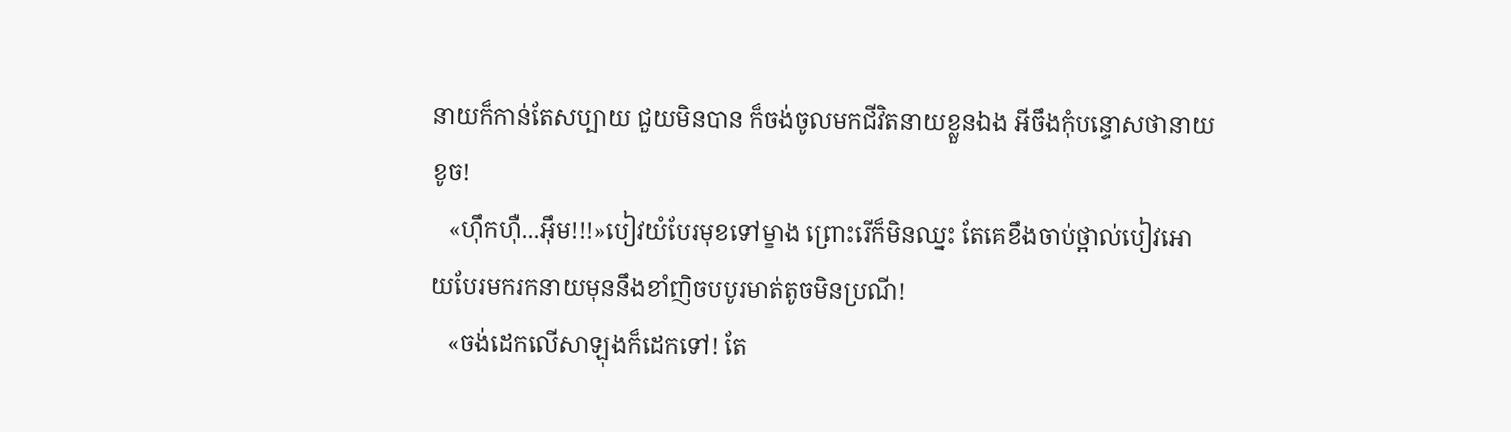នាយក៏កាន់តែសប្បាយ ជួយមិនបាន ក៏ចង់ចូលមកជីវិតនាយខ្លួនឯង អីចឹងកុំបន្ទោសថានាយខូច!
   «ហ៊ឹកហ៊ឺ...អ៊ឹម!!!»បៀវយំបែរមុខទៅម្ខាង ព្រោះរើក៏មិនឈ្នះ តែគេខឹងចាប់ថ្អាល់បៀវអោយបែរមករកនាយមុននឹងខាំញិចបបូរមាត់តូចមិនប្រណី!
   «ចង់ដេកលើសាឡុងក៏ដេកទៅ! តែ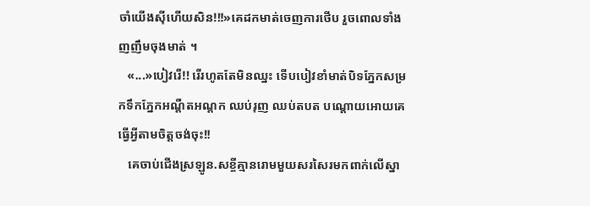ចាំយើងស៊ីហើយសិន!!!»គេដកមាត់ចេញការថើប រួចពោលទាំងញញឹមចុងមាត់ ។
   «...»បៀវរើ!! រើរហូតតែមិនឈ្នះ ទើបបៀវខាំមាត់បិទភ្នែកសម្រកទឹកភ្នែកអណ្តឺតអណ្តក ឈប់រុញ ឈប់តបត បណ្តោយអោយគេធ្វើអ្វីតាមចិត្តចង់ចុះ!!
   គេចាប់ជើងស្រឡូន.សខ្ចីគ្មានរោមមួយសរសៃរមកពាក់លើស្នា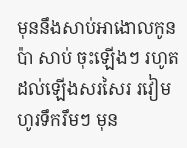មុននឹងសាប់អាងោលកូនប៉ា សាប់ ចុះឡើងៗ រហូតដល់ឡើងសរសៃរ រវៀម ហូរទឹករឹមៗ មុន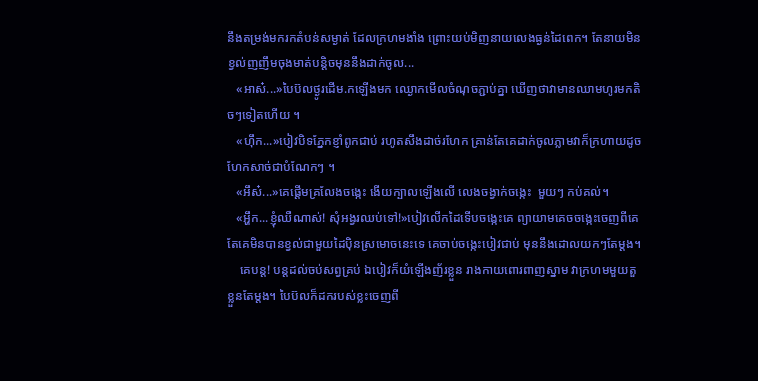នឹងតម្រង់មករកតំបន់សម្ងាត់ ដែលក្រហមងាំង ព្រោះយប់មិញនាយលេងធ្ងន់ដៃពេក។ តែនាយមិនខ្វល់ញញឹមចុងមាត់បន្តិចមុននឹងដាក់ចូល...
   «អាស៎...»បៃប៊លថ្ងូរដើម.កឡើងមក ឈ្ងោកមើលចំណុចភ្ជាប់គ្នា ឃើញថាវាមានឈាមហូរមកតិចៗទៀតហើយ ។
   «ហ៊ឹក...»បៀវបិទភ្នែកខ្ញាំពូកជាប់ រហូតសឹងដាច់រហែក គ្រាន់តែគេដាក់ចូលភ្លាមវាក៏ក្រហាយដូចហែកសាច់ជាបំណែកៗ ។
   «អឹស៎...»គេផ្តើមគ្រលែងចង្កេះ ងើយក្បាលឡើងលើ លេងចង្វាក់ចង្កេះ  មួយៗ កប់គល់។
   «អ្ហឹក...ខ្ញុំឈឺណាស់! សុំអង្វរឈប់ទៅ!»បៀវលើកដៃទើបចង្កេះគេ ព្យាយាមគេចចង្កេះចេញពីគេ តែគេមិនបានខ្វល់ជាមួយដៃប៉ិនស្រមោចនេះទេ គេចាប់ចង្កេះបៀវជាប់ មុននឹងដោលយកៗតែម្តង។
    គេបន្ត! បន្តដល់ចប់សព្វគ្រប់ ឯបៀវក៏យំឡើងញ័រខ្លួន រាងកាយពោរពាញស្នាម វាក្រហមមួយតួខ្លួនតែម្តង។ បៃប៊លក៏ដករបស់ខ្លះចេញពី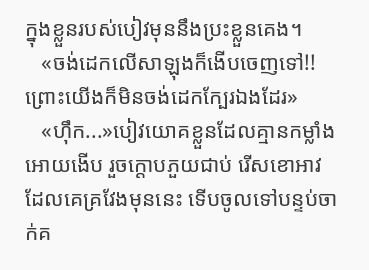ក្នុងខ្លួនរបស់បៀវមុននឹងប្រះខ្លួនគេង។
   «ចង់ដេកលើសាឡុងក៏ងើបចេញទៅ!!ព្រោះយើងក៏មិនចង់ដេកក្បែរឯងដែរ»
   «ហ៊ឹក...»បៀវយោគខ្លួនដែលគ្មានកម្លាំងអោយងើប រួចក្តោបភួយជាប់ រើសខោអាវដែលគេគ្រវែងមុននេះ ទើបចូលទៅបន្ទប់ចាក់គ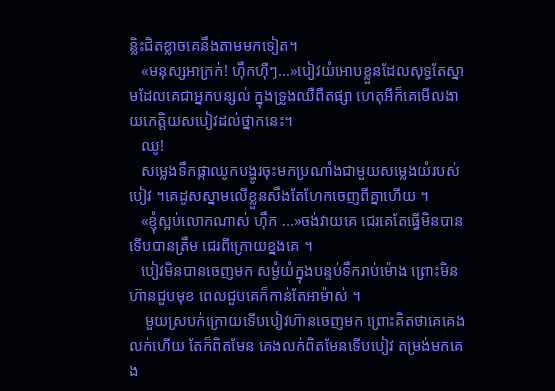ន្លិះជិតខ្លាចគេនឹងតាមមកទៀត។
   «មនុស្សអាក្រក់! ហ៊ឹកហ៊ឺៗ...»បៀវយំអោបខ្លួនដែលសុទ្ធតែស្នាមដែលគេជាអ្នកបន្សល់ ក្នុងទ្រូងឈឺពឺតផ្សា ហេតុអីក៏គេមើលងាយកេត្តិយសបៀវដល់ថ្នាកនេះ។
   ឈូ!
   សម្លេងទឹកផ្កាឈូកបង្ហូរចុះមកប្រណាំងជាមួយសម្លេងយំរបស់បៀវ ។គេដូសស្នាមលើខ្លួនសឹងតែហែកចេញពីគ្នាហើយ ។
   «ខ្ញុំស្អប់លោកណាស់ ហ៊ឹក ...»ចង់វាយគេ ជេរគេតែធ្វើមិនបាន ទើបបានត្រឹម ជេរពីក្រោយខ្នងគេ ។
   បៀវមិនបានចេញមក សម្ងំយំក្នុងបន្ទប់ទឹករាប់ម៉ោង ព្រោះមិនហ៊ានជួបមុខ ពេលជួបគេក៏កាន់តែអាម៉ាស់ ។
    មួយស្របក់ក្រោយទើបបៀវហ៊ានចេញមក ព្រោះគិតថាគេគេងលក់ហើយ តែក៏ពិតមែន គេងលក់ពិតមែនទើបបៀវ តម្រង់មកគេង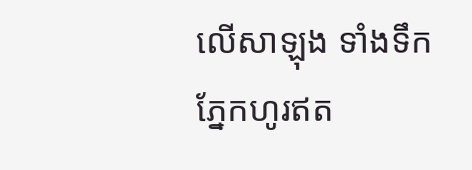លើសាឡុង ទាំងទឹកភ្នែកហូរឥត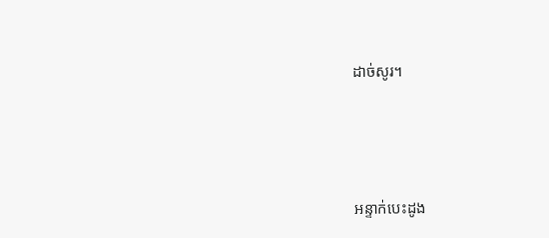ដាច់សូរ។




អន្ទាក់បេះដូង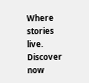Where stories live. Discover now